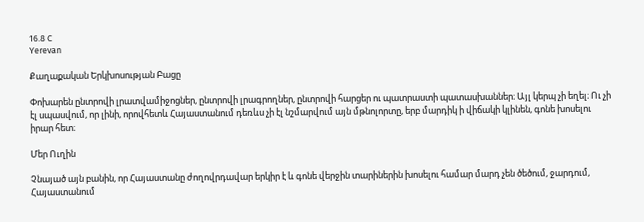16.8 C
Yerevan

Քաղաքական Երկխոսության Բացը

Փոխարեն ընտրովի լրատվամիջոցներ, ընտրովի լրագրողներ, ընտրովի հարցեր ու պատրաստի պատասխաններ։ Այլ կերպ չի եղել։ Ու չի էլ սպասվում, որ լինի, որովհետև Հայաստանում դեռևս չի էլ նշմարվում այն մթնոլորտը, երբ մարդիկ ի վիճակի կլինեն, գոնե խոսելու իրար հետ։

Մեր Ուղին

Չնայած այն բանին, որ Հայաստանը ժողովրդավար երկիր է և գոնե վերջին տարիներին խոսելու համար մարդ չեն ծեծում, ջարդում, Հայաստանում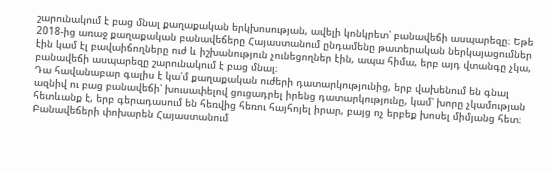շարունակում է բաց մնալ քաղաքական երկխոսության, ավելի կոնկրետ՝ բանավեճի ասպարեզը։ Եթե 2018-ից առաջ քաղաքական բանավեճերը Հայաստանում ընդամենը թատերական ներկայացումներ էին կամ էլ բավաիճողները ուժ և իշխանություն չունեցողներ էին, ապա հիմա, երբ այդ վտանգը չկա, բանավեճի ասպարեզը շարունակում է բաց մնալ։
Դա հավանաբար գալիս է կա՛մ քաղաքական ուժերի դատարկությունից, երբ վախենում են գնալ ազնիվ ու բաց բանավեճի՝ խուսափելով ցուցադրել իրենց դատարկությունը, կամ՝ խորը չկամության հետևանք է, երբ գերադասում են հեռվից հեռու հայհոյել իրար, բայց ոչ երբեք խոսել միմյանց հետ։
Բանավեճերի փոխարեն Հայաստանում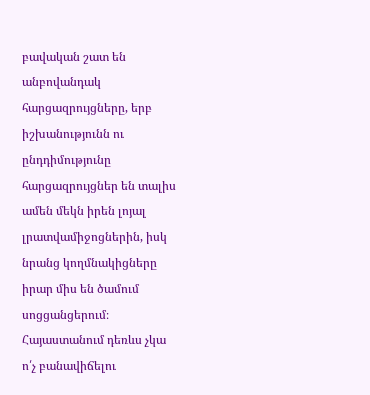բավական շատ են անբովանդակ հարցազրույցները, երբ իշխանությունն ու ընդդիմությունը հարցազրույցներ են տալիս ամեն մեկն իրեն լոյալ լրատվամիջոցներին, իսկ նրանց կողմնակիցները իրար միս են ծամում սոցցանցերում։ Հայաստանում դեռևս չկա ո՛չ բանավիճելու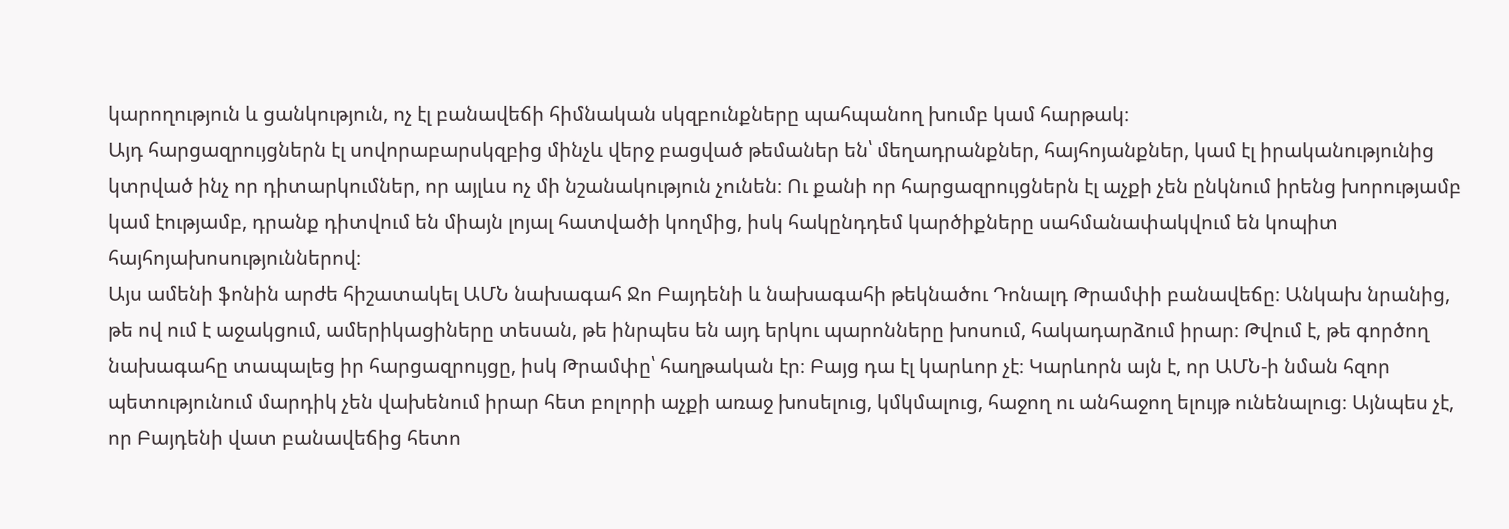կարողություն և ցանկություն, ոչ էլ բանավեճի հիմնական սկզբունքները պահպանող խումբ կամ հարթակ։
Այդ հարցազրույցներն էլ սովորաբարսկզբից մինչև վերջ բացված թեմաներ են՝ մեղադրանքներ, հայհոյանքներ, կամ էլ իրականությունից կտրված ինչ որ դիտարկումներ, որ այլևս ոչ մի նշանակություն չունեն։ Ու քանի որ հարցազրույցներն էլ աչքի չեն ընկնում իրենց խորությամբ կամ էությամբ, դրանք դիտվում են միայն լոյալ հատվածի կողմից, իսկ հակընդդեմ կարծիքները սահմանափակվում են կոպիտ հայհոյախոսություններով։
Այս ամենի ֆոնին արժե հիշատակել ԱՄՆ նախագահ Ջո Բայդենի և նախագահի թեկնածու Դոնալդ Թրամփի բանավեճը։ Անկախ նրանից, թե ով ում է աջակցում, ամերիկացիները տեսան, թե ինրպես են այդ երկու պարոնները խոսում, հակադարձում իրար։ Թվում է, թե գործող նախագահը տապալեց իր հարցազրույցը, իսկ Թրամփը՝ հաղթական էր։ Բայց դա էլ կարևոր չէ։ Կարևորն այն է, որ ԱՄՆ‑ի նման հզոր պետությունում մարդիկ չեն վախենում իրար հետ բոլորի աչքի առաջ խոսելուց, կմկմալուց, հաջող ու անհաջող ելույթ ունենալուց։ Այնպես չէ, որ Բայդենի վատ բանավեճից հետո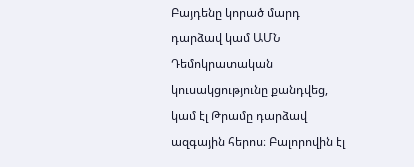Բայդենը կորած մարդ դարձավ կամ ԱՄՆ Դեմոկրատական կուսակցությունը քանդվեց, կամ էլ Թրամը դարձավ ազգային հերոս։ Բալորովին էլ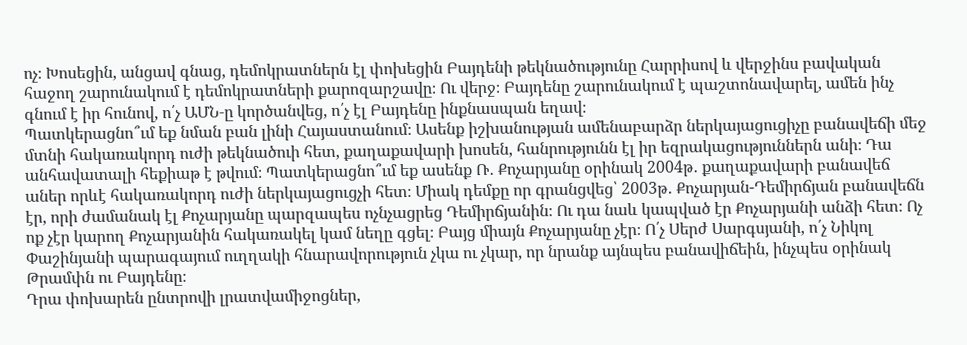ոչ։ Խոսեցին, անցավ գնաց, դեմոկրատներն էլ փոխեցին Բայդենի թեկնածությունը Հարրիսով և վերջինս բավական հաջող շարունակում է դեմոկրատների քարոզարշավը։ Ու վերջ։ Բայդենը շարունակում է պաշտոնավարել, ամեն ինչ գնում է իր հունով, ո՛չ ԱՄՆ‑ը կործանվեց, ո՛չ էլ Բայդենը ինքնասպան եղավ։
Պատկերացնո՞ւմ եք նման բան լինի Հայաստանում։ Ասենք իշխանության ամենաբարձր ներկայացուցիչը բանավեճի մեջ մտնի հակառակորդ ուժի թեկնածուի հետ, քաղաքավարի խոսեն, հանրությունն էլ իր եզրակացություններն անի։ Դա անհավատալի հեքիաթ է թվում։ Պատկերացնո՞ւմ եք ասենք Ռ․ Քոչարյանը օրինակ 2004թ․ քաղաքավարի բանավեճ աներ որևէ հակառակորդ ուժի ներկայացուցչի հետ։ Միակ դեմքը որ գրանցվեց՝ 2003թ․ Քոչարյան-Դեմիրճյան բանավեճն էր, որի ժամանակ էլ Քոչարյանը պարզապես ոչնչացրեց Դեմիրճյանին։ Ու դա նաև կապված էր Քոչարյանի անձի հետ։ Ոչ ոք չէր կարող Քոչարյանին հակառակել կամ նեղը գցել։ Բայց միայն Քոչարյանը չէր։ Ո՛չ Սերժ Սարգսյանի, ո՛չ Նիկոլ Փաշինյանի պարագայում ուղղակի հնարավորություն չկա ու չկար, որ նրանք այնպես բանավիճեին, ինչպես օրինակ Թրամփն ու Բայդենը։
Դրա փոխարեն ընտրովի լրատվամիջոցներ,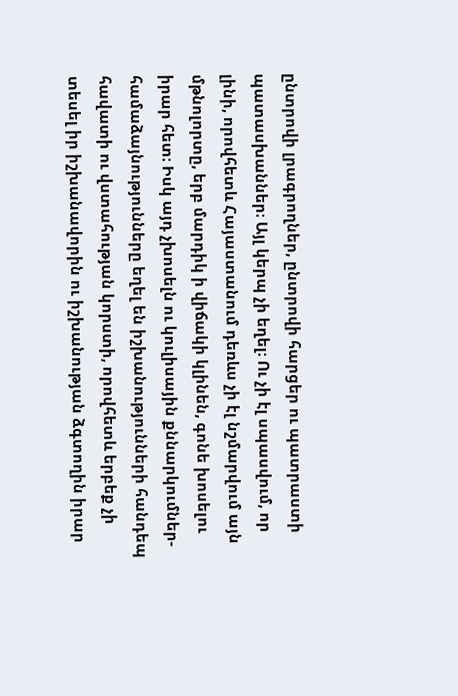ընտրովի լրագրողներ, ընտրովի հարցեր ու պատրաստի պատասխաններ։ Այլ կերպ չի եղել։ Ու չի էլ սպասվում, որ լինի, որովհետև Հայաստանում դեռևս չի էլ նշմարվում այն մթնոլորտը, երբ մարդիկ ի վիճակի կլինեն, գոնե խոսելու իրար հետ։ Իսկ այդ չխոսելն ու կուլիսային քննարկումներ-համաձայնությունները եղել են իշխանությունների հանդեպ հավատի ու վստահության կորստի, որովհետև երբեք չի տեսել իր իշխանավորին ու իշխանության ձգտողին իրար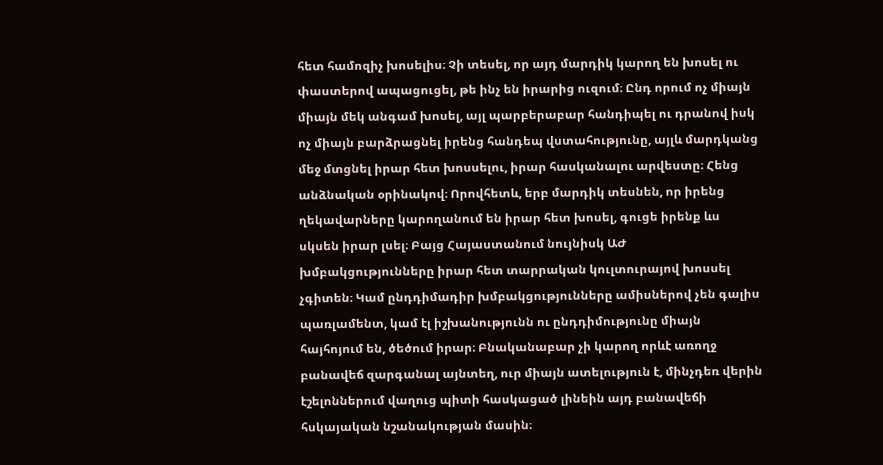հետ համոզիչ խոսելիս։ Չի տեսել, որ այդ մարդիկ կարող են խոսել ու փաստերով ապացուցել, թե ինչ են իրարից ուզում։ Ընդ որում ոչ միայն միայն մեկ անգամ խոսել, այլ պարբերաբար հանդիպել ու դրանով իսկ ոչ միայն բարձրացնել իրենց հանդեպ վստահությունը, այլև մարդկանց մեջ մտցնել իրար հետ խոսսելու, իրար հասկանալու արվեստը։ Հենց անձնական օրինակով։ Որովհետև, երբ մարդիկ տեսնեն, որ իրենց ղեկավարները կարողանում են իրար հետ խոսել, գուցե իրենք ևս սկսեն իրար լսել։ Բայց Հայաստանում նույնիսկ ԱԺ խմբակցությունները իրար հետ տարրական կուլտուրայով խոսսել չգիտեն։ Կամ ընդդիմադիր խմբակցությունները ամիսներով չեն գալիս պառլամենտ, կամ էլ իշխանությունն ու ընդդիմությունը միայն հայհոյում են, ծեծում իրար։ Բնականաբար չի կարող որևէ առողջ բանավեճ զարգանալ այնտեղ, ուր միայն ատելություն է, մինչդեռ վերին էշելոններում վաղուց պիտի հասկացած լինեին այդ բանավեճի հսկայական նշանակության մասին։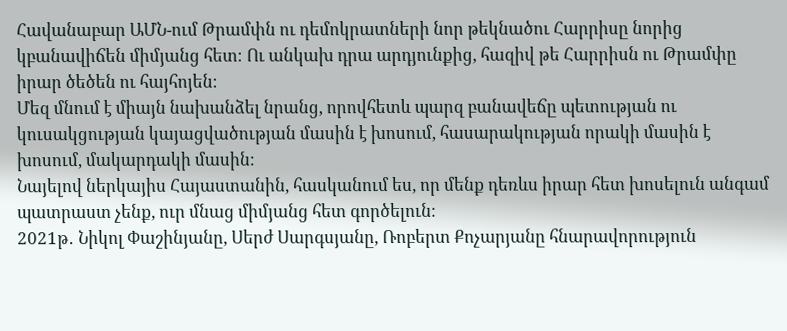Հավանաբար ԱՄՆ-ում Թրամփն ու դեմոկրատների նոր թեկնածու Հարրիսը նորից կբանավիճեն միմյանց հետ։ Ու անկախ դրա արդյունքից, հազիվ թե Հարրիսն ու Թրամփը իրար ծեծեն ու հայհոյեն։
Մեզ մնում է միայն նախանձել նրանց, որովհետև պարզ բանավեճը պետության ու կուսակցության կայացվածության մասին է խոսում, հասարակության որակի մասին է խոսում, մակարդակի մասին։
Նայելով ներկայիս Հայաստանին, հասկանում ես, որ մենք դեռևս իրար հետ խոսելուն անգամ պատրաստ չենք, ուր մնաց միմյանց հետ գործելուն։
2021թ․ Նիկոլ Փաշինյանը, Սերժ Սարգսյանը, Ռոբերտ Քոչարյանը հնարավորություն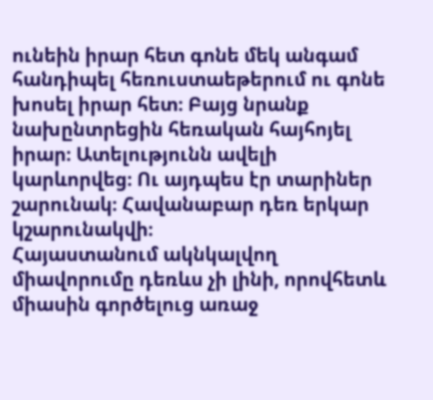ունեին իրար հետ գոնե մեկ անգամ հանդիպել հեռուստաեթերում ու գոնե խոսել իրար հետ։ Բայց նրանք նախընտրեցին հեռական հայհոյել իրար։ Ատելությունն ավելի կարևորվեց։ Ու այդպես էր տարիներ շարունակ։ Հավանաբար դեռ երկար կշարունակվի։
Հայաստանում ակնկալվող միավորումը դեռևս չի լինի, որովհետև միասին գործելուց առաջ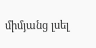միմյանց լսել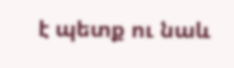է պետք ու նաև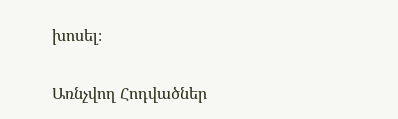խոսել։

Առնչվող Հոդվածներ